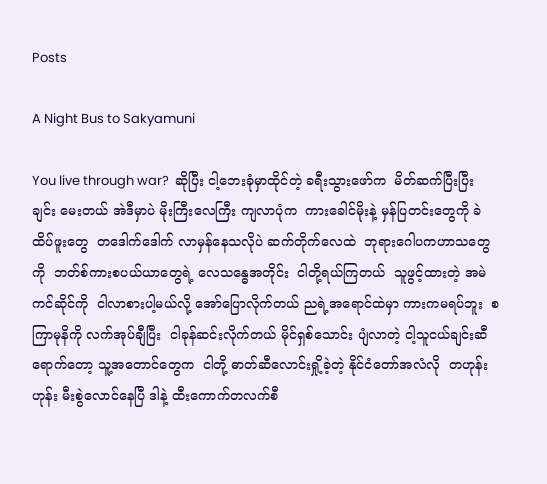Posts

A Night Bus to Sakyamuni

You live through war?  ဆိုပြီး ငါ့ဘေးခုံမှာထိုင်တဲ့ ခရီးသွားဖော်က  မိတ်ဆက်ပြီးပြီးချင်း မေးတယ် အဲဒီမှာပဲ မိုးကြီးလေကြီး ကျလာပုံက  ကားခေါင်မိုးနဲ့ မှန်ပြတင်းတွေကို ခဲထိပ်ဖူးတွေ  တဒေါက်ဒေါက် လာမှန်နေသလိုပဲ ဆက်တိုက်လေထဲ  ဘုရားဂေါပကဟာသတွေကို  ဘတ်စ်ကားစပယ်ယာတွေရဲ့ လေသန္ဓေအတိုင်း  ငါတို့ရယ်ကြတယ်  သူဖွင့်ထားတဲ့ အမဲကင်ဆိုင်ကို  ငါလာစားပါ့မယ်လို့ အော်ပြောလိုက်တယ် ညရဲ့အရောင်ထဲမှာ ကားကမရပ်ဘူး  စကြာမုနိကို လက်အုပ်ချီပြီး  ငါခုန်ဆင်းလိုက်တယ် မိုင်ရှစ်သောင်း ပျံလာတဲ့ ငါ့သူငယ်ချင်းဆီရောက်တော့ သူ့အတောင်တွေက  ငါတို့ ဓာတ်ဆီလောင်းရှို့ခဲ့တဲ့ နိုင်ငံတော်အလံလို  တဟုန်းဟုန်း မီးစွဲလောင်နေပြီ ဒါနဲ့ ထီးကောက်တလက်စီ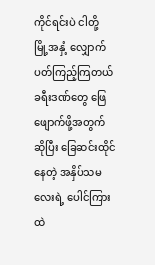ကိုင်ရင်းပဲ ငါတို့  မြို့အနှံ့ လျှောက်ပတ်ကြည့်ကြတယ် ခရီးဒဏ်တွေ ဖြေဖျောက်ဖို့အတွက်ဆိုပြီး ခြေဆင်းထိုင်နေတဲ့ အနှိပ်သမလေးရဲ့ ပေါင်ကြားထဲ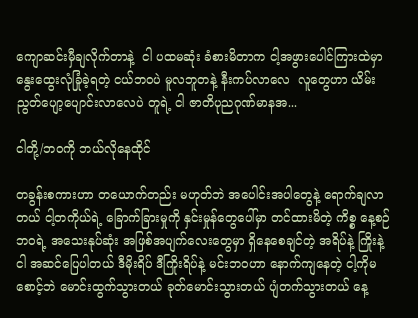ကျောဆင်းမှီချလိုက်တာနဲ့  ငါ ပထမဆုံး ခံစားမိတာက ငါ့အဖွားပေါင်ကြားထဲမှာ နွေးထွေးလုံခြုံခဲ့ရတဲ့ ငယ်ဘဝပဲ မူလဘူတနဲ့ နီးကပ်လာလေ  လူတွေဟာ ယိမ်းညွတ်ပျော့ပျောင်းလာလေပဲ တူရဲ့ ငါ ဇာတိပုညဂုဏ်မာနအ...

ငါတို့/ဘဝကို ဘယ်လိုနေထိုင်

တခွန်းစကားဟာ တယောက်တည်း မဟုတ်ဘဲ အပေါင်းအပါတွေနဲ့ ရောက်ချလာတယ် ငါ့တကိုယ်ရဲ့ ခြောက်ခြားမှုကို နှင်းမှုန်တွေပေါ်မှာ တင်ထားမိတဲ့ ကိစ္စ နေ့စဉ်ဘဝရဲ့ အသေးနုပ်ဆုံး အဖြစ်အပျက်လေးတွေမှာ ရှိနေစေချင်တဲ့ အရိပ်နဲ့ ကြိုးနဲ့ ငါ အဆင်ပြေပါတယ် ဒီမိုးရိပ် ဒီကြိုးရိပ်နဲ့ မင်းဘဝဟာ နောက်ကျနေတဲ့ ငါ့ကိုမစောင့်ဘဲ မောင်းထွက်သွားတယ် ခုတ်မောင်းသွားတယ် ပျံတက်သွားတယ် နေ့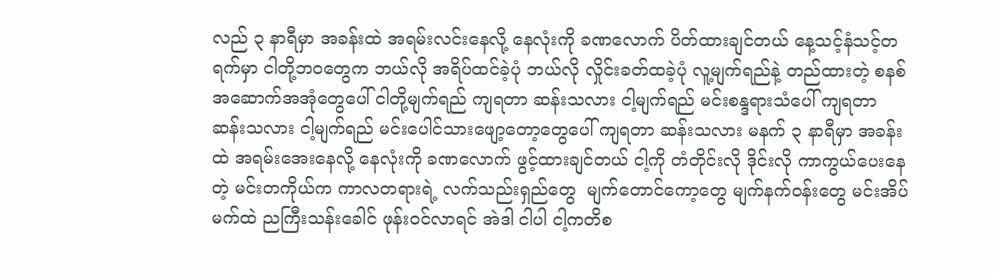လည် ၃ နာရီမှာ အခန်းထဲ အရမ်းလင်းနေလို့ နေလုံးကို ခဏလောက် ပိတ်ထားချင်တယ် နေ့သင့်နံသင့်တရက်မှာ ငါတို့ဘဝတွေက ဘယ်လို အရိပ်ထင်ခဲ့ပုံ ဘယ်လို လှိုင်းခတ်ထခဲ့ပုံ လူ့မျက်ရည်နဲ့ တည်ထားတဲ့ စနစ်အဆောက်အအုံတွေပေါ် ငါတို့မျက်ရည် ကျရတာ ဆန်းသလား ငါ့မျက်ရည် မင်းစန္ဒရားသံပေါ် ကျရတာ ဆန်းသလား ငါ့မျက်ရည် မင်းပေါင်သားဖျော့တော့တွေပေါ် ကျရတာ ဆန်းသလား မနက် ၃ နာရီမှာ အခန်းထဲ အရမ်းအေးနေလို့ နေလုံးကို ခဏလောက် ဖွင့်ထားချင်တယ် ငါ့ကို တံတိုင်းလို ဒိုင်းလို ကာကွယ်ပေးနေတဲ့ မင်းတကိုယ်က ကာလတရားရဲ့ လက်သည်းရှည်တွေ  မျက်တောင်ကော့တွေ မျက်နက်ဝန်းတွေ မင်းအိပ်မက်ထဲ ညကြီးသန်းခေါင် ဖုန်းဝင်လာရင် အဲဒါ ငါပါ ငါ့ကတိစ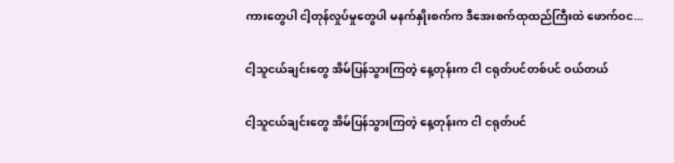ကားတွေပါ ငါ့တုန်လှုပ်မှုတွေပါ မနက်နှိုးစက်က ဒီအေးစက်ထုထည်ကြီးထဲ ဖောက်ဝင...

ငါ့သူငယ်ချင်းတွေ အိမ်ပြန်သွားကြတဲ့ နေ့တုန်းက ငါ ငရုတ်ပင်တစ်ပင် ဝယ်တယ်

ငါ့သူငယ်ချင်းတွေ အိမ်ပြန်သွားကြတဲ့ နေ့တုန်းက ငါ ငရုတ်ပင်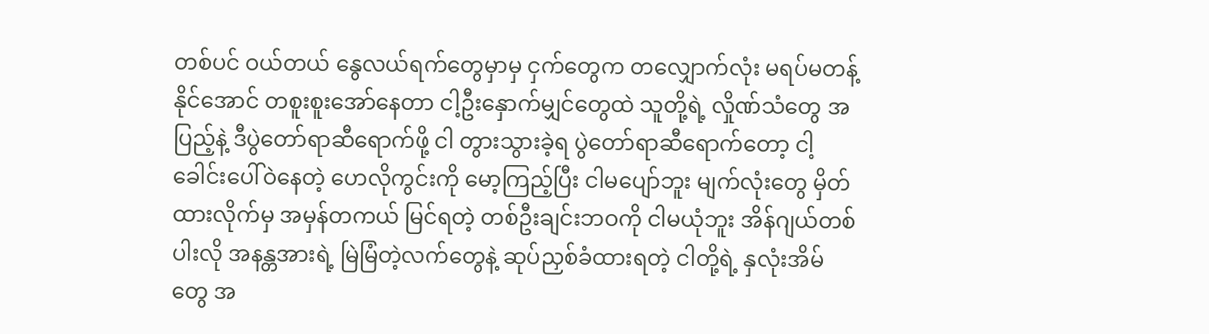တစ်ပင် ဝယ်တယ် နွေလယ်ရက်တွေမှာမှ ငှက်တွေက တလျှောက်လုံး မရပ်မတန့်နိုင်အောင် တစူးစူးအော်နေတာ ငါ့ဦးနှောက်မျှင်တွေထဲ သူတို့ရဲ့ လှိုဏ်သံတွေ အပြည့်နဲ့ ဒီပွဲတော်ရာဆီရောက်ဖို့ ငါ တွားသွားခဲ့ရ ပွဲတော်ရာဆီရောက်တော့ ငါ့ခေါင်းပေါ်ဝဲနေတဲ့ ဟေလိုကွင်းကို မော့ကြည့်ပြီး ငါမပျော်ဘူး မျက်လုံးတွေ မှိတ်ထားလိုက်မှ အမှန်တကယ် မြင်ရတဲ့ တစ်ဦးချင်းဘဝကို ငါမယုံဘူး အိန်ဂျယ်တစ်ပါးလို အနန္တအားရဲ့ မြဲမြံတဲ့လက်တွေနဲ့ ဆုပ်ညှစ်ခံထားရတဲ့ ငါတို့ရဲ့ နှလုံးအိမ်တွေ အ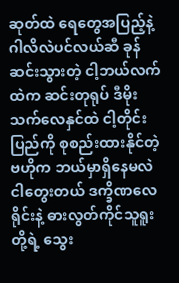ဆုတ်ထဲ ရေတွေအပြည့်နဲ့ ဂါလိလဲပင်လယ်ဆီ ခုန်ဆင်းသွားတဲ့ ငါ့ဘယ်လက်ထဲက ဆင်းတုရုပ် ဒီမိုးသက်လေနှင်ထဲ ငါ့တိုင်းပြည်ကို စုစည်းထားနိုင်တဲ့ ဗဟိုက ဘယ်မှာရှိနေမလဲ ငါတွေးတယ် ဒက္ခိဏလေရိုင်းနဲ့ ဓားလွတ်ကိုင်သူရူးတို့ရဲ့ သွေး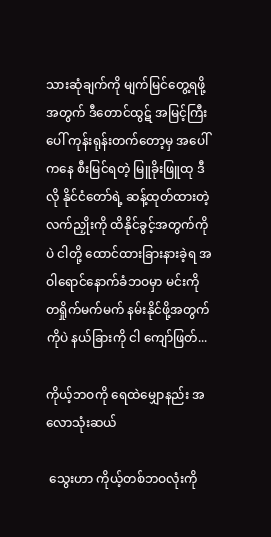သားဆုံချက်ကို မျက်မြင်တွေ့ရဖို့အတွက် ဒီတောင်ထွဋ် အမြင့်ကြီးပေါ် ကုန်းရုန်းတက်တော့မှ အပေါ်ကနေ စီးမြင်ရတဲ့ မြူခိုးဖြူထု ဒီလို နိုင်ငံတော်ရဲ့ ဆန့်ထုတ်ထားတဲ့ လက်ညှိုးကို ထိနိုင်ခွင့်အတွက်ကိုပဲ ငါတို့ ထောင်ထားခြားနားခဲ့ရ အဝါရောင်နောက်ခံဘဝမှာ မင်းကို တရှိုက်မက်မက် နမ်းနိုင်ဖို့အတွက်ကိုပဲ နယ်ခြားကို ငါ ကျော်ဖြတ်...

ကိုယ့်ဘဝကို ရေထဲမျှောနည်း အလောသုံးဆယ်

 သွေးဟာ ကိုယ့်တစ်ဘဝလုံးကို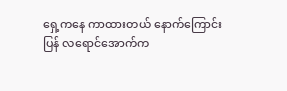ရှေ့ကနေ ကာထားတယ် နောက်ကြောင်းပြန် လရောင်အောက်က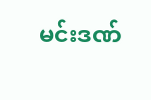မင်းဒဏ်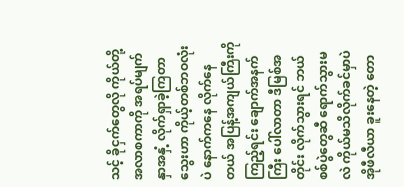သင့် ခိုငှက်တွေလို ကိုယ်တို့ အလာစကာကို အရပ်မျက်နှာအနှံ့ လိုက်ရှာခဲ့ကြတာ သွေးဟာ ကိုယ့်တစ်ဘဝလုံးပဲ နောက်ကနေ လိုက်နေတယ် အပြန့်အကျယ်ကြီးကို ကြည့်ရင်း ချောက်အနက်ကြီး ပေါ်လာတာ ဒီမြစ်အတိုင်း လိုက်သွားရင် ဘယ်စစ်ပွဲတွေဆီ ရောက်သွားမလဲ ကိုယ်မသိလိုက်ခင်မှာပဲ အိုဖီလီယာ ခူးနေတဲ့ တော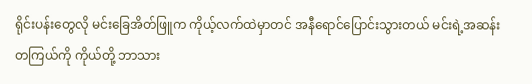ရိုင်းပန်းတွေလို မင်းခြေအိတ်ဖြူက ကိုယ့်လက်ထဲမှာတင် အနီရောင်ပြောင်းသွားတယ် မင်းရဲ့အဆန်းတကြယ်ကို ကိုယ်တို့ ဘာသား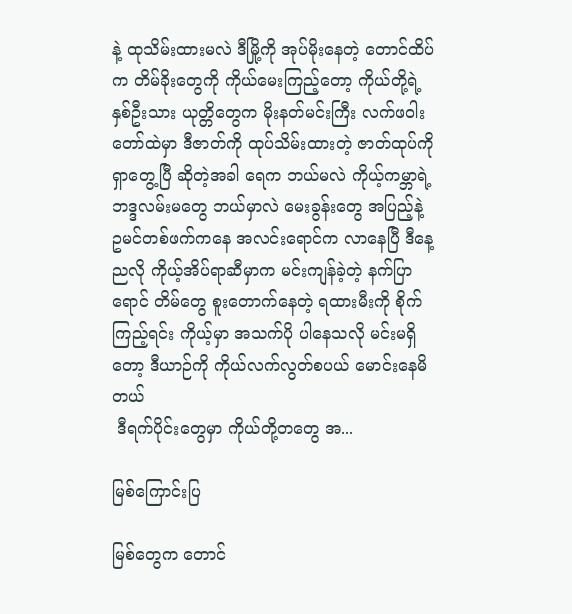နဲ့ ထုသိမ်းထားမလဲ ဒီမြို့ကို အုပ်မိုးနေတဲ့ တောင်ထိပ်က တိမ်ခိုးတွေကို ကိုယ်မေးကြည့်တော့ ကိုယ်တို့ရဲ့ နှစ်ဦးသား ယုတ္တိတွေက မိုးနတ်မင်းကြီး လက်ဖဝါးတော်ထဲမှာ ဒီဇာတ်ကို ထုပ်သိမ်းထားတဲ့ ဇာတ်ထုပ်ကို ရှာတွေ့ပြီ ဆိုတဲ့အခါ ရေက ဘယ်မလဲ ကိုယ့်ကမ္ဘာရဲ့ ဘဒ္ဒလမ်းမတွေ ဘယ်မှာလဲ မေးခွန်းတွေ အပြည့်နဲ့ ဥမင်တစ်ဖက်ကနေ အလင်းရောင်က လာနေပြီ ဒီနေ့ညလို ကိုယ့်အိပ်ရာဆီမှာက မင်းကျန်ခဲ့တဲ့ နက်ပြာရောင် တိမ်တွေ စူးတောက်နေတဲ့ ရထားမီးကို စိုက်ကြည့်ရင်း ကိုယ့်မှာ အသက်ပို ပါနေသလို မင်းမရှိတော့ ဒီယာဉ်ကို ကိုယ်လက်လွတ်စပယ် မောင်းနေမိတယ်
 ဒီရက်ပိုင်းတွေမှာ ကိုယ်တို့တတွေ အ...

မြစ်ကြောင်းပြ

မြစ်တွေက တောင်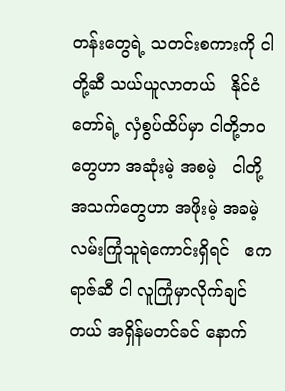တန်းတွေရဲ့ သတင်းစကားကို ငါတို့ဆီ သယ်ယူလာတယ်   နိုင်ငံတော်ရဲ့ လှံစွပ်ထိပ်မှာ ငါတို့ဘဝတွေဟာ အဆုံးမဲ့ အစမဲ့   ငါတို့အသက်တွေဟာ အဖိုးမဲ့ အခမဲ့ လမ်းကြုံသူရဲကောင်းရှိရင်   ဧကရာဇ်ဆီ ငါ လူကြုံမှာလိုက်ချင်တယ် အရှိန်မတင်ခင် နောက်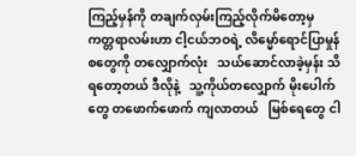ကြည့်မှန်ကို တချက်လှမ်းကြည့်လိုက်မိတော့မှ   ကတ္တရာလမ်းဟာ ငါ့ငယ်ဘဝရဲ့ လိမ္မော်ရောင်ပြာမှုန်စတွေကို တလျှောက်လုံး   သယ်ဆောင်လာခဲ့မှန်း သိရတော့တယ် ဒီလိုနဲ့   သူ့ကိုယ်တလျှောက် မိုးပေါက်တွေ တဖောက်ဖောက် ကျလာတယ်   မြစ်ရေတွေ ငါ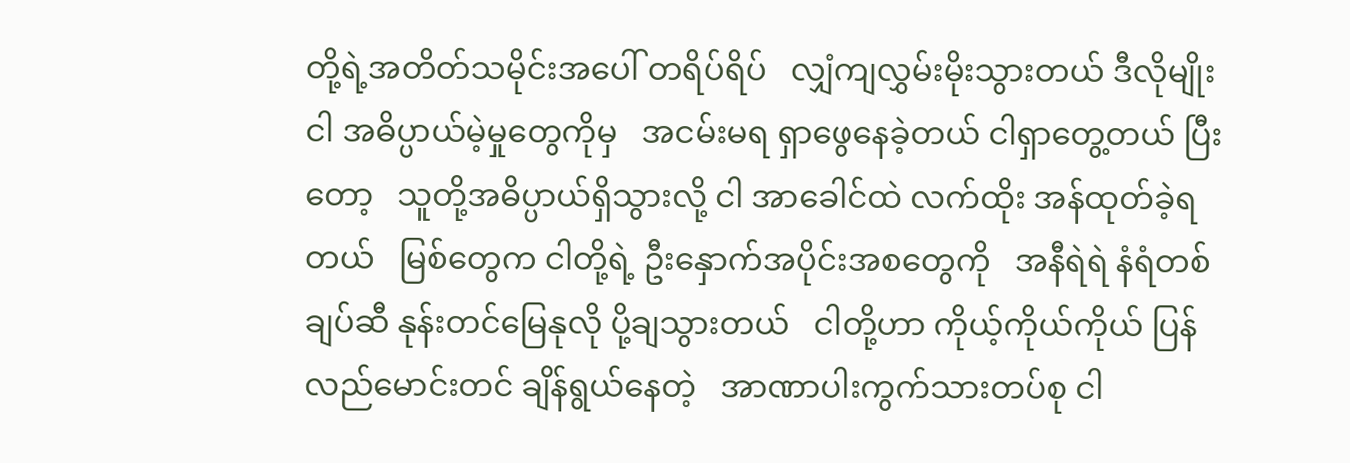တို့ရဲ့အတိတ်သမိုင်းအပေါ် တရိပ်ရိပ်   လျှံကျလွှမ်းမိုးသွားတယ် ဒီလိုမျိုး ငါ အဓိပ္ပာယ်မဲ့မှုတွေကိုမှ   အငမ်းမရ ရှာဖွေနေခဲ့တယ် ငါရှာတွေ့တယ် ပြီးတော့   သူတို့အဓိပ္ပာယ်ရှိသွားလို့ ငါ အာခေါင်ထဲ လက်ထိုး အန်ထုတ်ခဲ့ရတယ်   မြစ်တွေက ငါတို့ရဲ့ ဦးနှောက်အပိုင်းအစတွေကို   အနီရဲရဲ နံရံတစ်ချပ်ဆီ နုန်းတင်မြေနုလို ပို့ချသွားတယ်   ငါတို့ဟာ ကိုယ့်ကိုယ်ကိုယ် ပြန်လည်မောင်းတင် ချိန်ရွယ်နေတဲ့   အာဏာပါးကွက်သားတပ်စု ငါ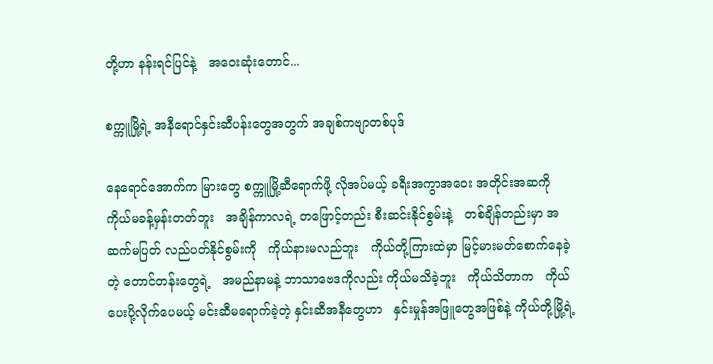တို့ဟာ နန်းရင်ပြင်နဲ့   အဝေးဆုံးတောင်...

စက္ကူမြို့ရဲ့ အနီရောင်နှင်းဆီပန်းတွေအတွက် အချစ်ကဗျာတစ်ပုဒ်

နေရောင်အောက်က မြားတွေ စက္ကူမြို့ဆီရောက်ဖို့ လိုအပ်မယ့် ခရီးအကွာအဝေး အတိုင်းအဆကို   ကိုယ်မခန့်မှန်းတတ်ဘူး   အချိန်ကာလရဲ့ တဖြောင့်တည်း စီးဆင်းနိုင်စွမ်းနဲ့   တစ်ချိန်တည်းမှာ အဆက်မပြတ် လည်ပတ်နိုင်စွမ်းကို   ကိုယ်နားမလည်ဘူး   ကိုယ်တို့ကြားထဲမှာ မြင့်မားမတ်စောက်နေခဲ့တဲ့ တောင်တန်းတွေရဲ့   အမည်နာမနဲ့ ဘာသာဗေဒကိုလည်း ကိုယ်မသိခဲ့ဘူး   ကိုယ်သိတာက   ကိုယ်ပေးပို့လိုက်ပေမယ့် မင်းဆီမရောက်ခဲ့တဲ့ နှင်းဆီအနီတွေဟာ   နှင်းမှုန်အဖြူတွေအဖြစ်နဲ့ ကိုယ်တို့မြို့ရဲ့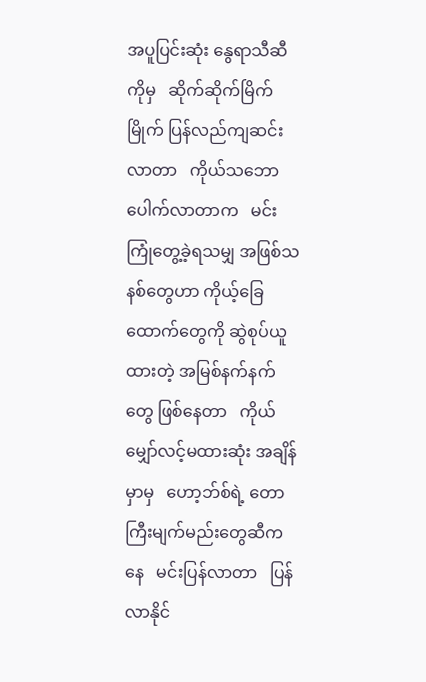အပူပြင်းဆုံး နွေရာသီဆီကိုမှ   ဆိုက်ဆိုက်မြိက်မြိုက် ပြန်လည်ကျဆင်းလာတာ   ကိုယ်သဘောပေါက်လာတာက   မင်းကြုံတွေ့ခဲ့ရသမျှ အဖြစ်သနစ်တွေဟာ ကိုယ့်ခြေထောက်တွေကို ဆွဲစုပ်ယူထားတဲ့ အမြစ်နက်နက်တွေ ဖြစ်နေတာ   ကိုယ်မျှော်လင့်မထားဆုံး အချိန်မှာမှ   ဟော့ဘ်စ်ရဲ့ တောကြီးမျက်မည်းတွေဆီကနေ   မင်းပြန်လာတာ   ပြန်လာနိုင်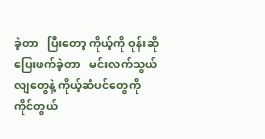ခဲ့တာ   ပြီးတော့ ကိုယ့်ကို ဝုန်းဆို ပြေးဖက်ခဲ့တာ   မင်းလက်သွယ်လျတွေနဲ့ ကိုယ့်ဆံပင်တွေကို ကိုင်တွယ်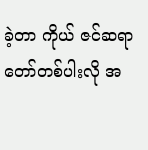ခဲ့တာ ကိုယ် ဇင်ဆရာတော်တစ်ပါးလို အ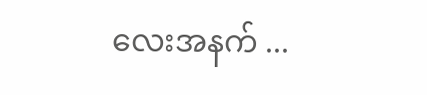လေးအနက် ...